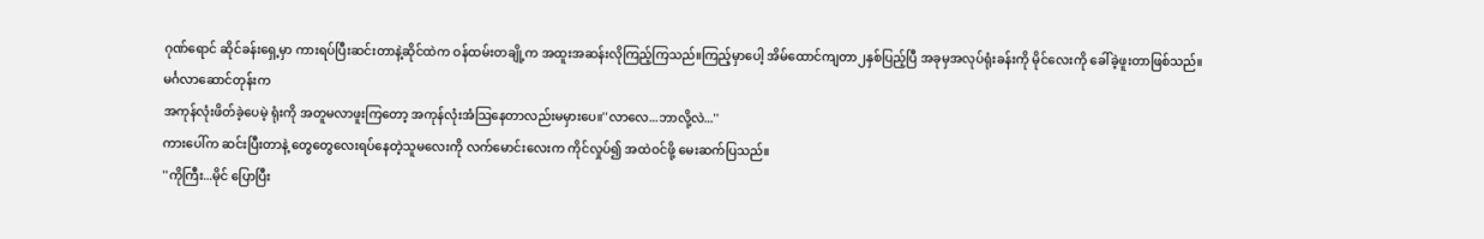ဂုဏ်ရောင် ဆိုင်ခန်းရှေ့မှာ ကားရပ်ပြီးဆင်းတာနဲ့ဆိုင်ထဲက ဝန်ထမ်းတချို့က အထူးအဆန်းလိုကြည့်ကြသည်။ကြည့်မှာပေါ့ အိမ်ထောင်ကျတာ၂နှစ်ပြည့်ပြီ အခုမှအလုပ်ရုံးခန်းကို မိုင်လေးကို ခေါ်ခဲ့ဖူးတာဖြစ်သည်။မင်္ဂလာဆောင်တုန်းက
အကုန်လုံးဖိတ်ခဲ့ပေမဲ့ ရုံးကို အတူမလာဖူးကြတော့ အကုန်လုံးအံသြနေတာလည်းမမှားပေ။''လာလေ...ဘာလို့လဲ...''
ကားပေါ်က ဆင်းပြီးတာနဲ့ တွေတွေလေးရပ်နေတဲ့သူမလေးကို လက်မောင်းလေးက ကိုင်လှုပ်၍ အထဲဝင်ဖို့ မေးဆက်ပြသည်။
''ကိုကြီး...မိုင် ပြောပြီး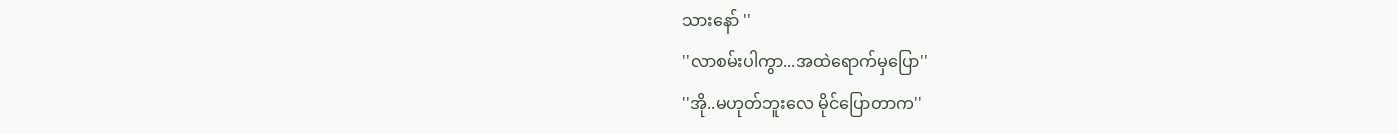သားနော် ''
''လာစမ်းပါကွာ...အထဲရောက်မှပြော''
''အို..မဟုတ်ဘူးလေ မိုင်ပြောတာက''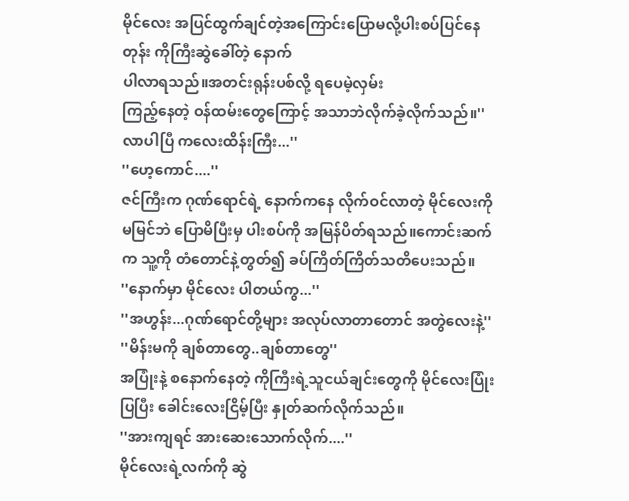မိုင်လေး အပြင်ထွက်ချင်တဲ့အကြောင်းပြောမလို့ပါးစပ်ပြင်နေတုန်း ကိုကြီးဆွဲခေါ်တဲ့ နောက်
ပါလာရသည်။အတင်းရုန်းပစ်လို့ ရပေမဲ့လှမ်း
ကြည့်နေတဲ့ ဝန်ထမ်းတွေကြောင့် အသာဘဲလိုက်ခဲ့လိုက်သည်။''လာပါပြီ ကလေးထိန်းကြီး...''
''ဟေ့ကောင်....''
ဇင်ကြီးက ဂုဏ်ရောင်ရဲ့ နောက်ကနေ လိုက်ဝင်လာတဲ့ မိုင်လေးကို မမြင်ဘဲ ပြောမိပြီးမှ ပါးစပ်ကို အမြန်ပိတ်ရသည်။ကောင်းဆက်က သူ့ကို တံတောင်နဲ့တွတ်၍ ခပ်ကြိတ်ကြိတ်သတိပေးသည်။
''နောက်မှာ မိုင်လေး ပါတယ်ကွ...''
''အဟွန်း...ဂုဏ်ရောင်တို့များ အလုပ်လာတာတောင် အတွဲလေးနဲ့''
''မိန်းမကို ချစ်တာတွေ..ချစ်တာတွေ''
အပြုံးနဲ့ စနောက်နေတဲ့ ကိုကြီးရဲ့သူငယ်ချင်းတွေကို မိုင်လေးပြုံးပြပြီး ခေါင်းလေးငြိမ့်ပြီး နှုတ်ဆက်လိုက်သည်။
''အားကျရင် အားဆေးသောက်လိုက်....''
မိုင်လေးရဲ့လက်ကို ဆွဲ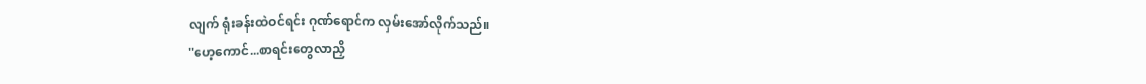လျက် ရုံးခန်းထဲဝင်ရင်း ဂုဏ်ရောင်က လှမ်းအော်လိုက်သည်။
''ဟေ့ကောင်...စာရင်းတွေလာညှိ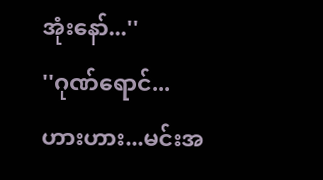အုံးနော်...''
''ဂုဏ်ရောင်...ဟားဟား...မင်းအ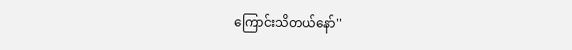ကြောင်းသိတယ်နော်''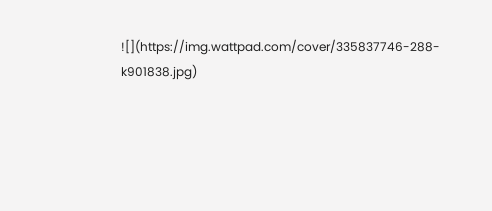![](https://img.wattpad.com/cover/335837746-288-k901838.jpg)